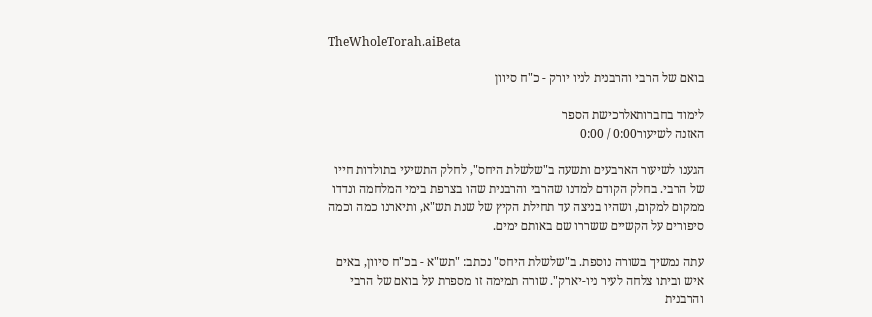TheWholeTorah.aiBeta

בואם של הרבי והרבנית לניו יורק - כ"ח סיוון

לימוד בחברותאלרכישת הספר
האזנה לשיעור0:00 / 0:00

הגענו לשיעור הארבעים ותשעה ב"שלשלת היחס", לחלק התשיעי בתולדות חייו של הרבי. בחלק הקודם למדנו שהרבי והרבנית שהו בצרפת בימי המלחמה ונדדו ממקום למקום, ושהיו בניצה עד תחילת הקיץ של שנת תש"א, ותיארנו כמה וכמה סיפורים על הקשיים ששררו שם באותם ימים.

עתה נמשיך בשורה נוספת. ב"שלשלת היחס" נכתב: "תש"א - בכ"ח סיוון, באים איש וביתו צלחה לעיר ניו-יארק". שורה תמימה זו מספרת על בואם של הרבי והרבנית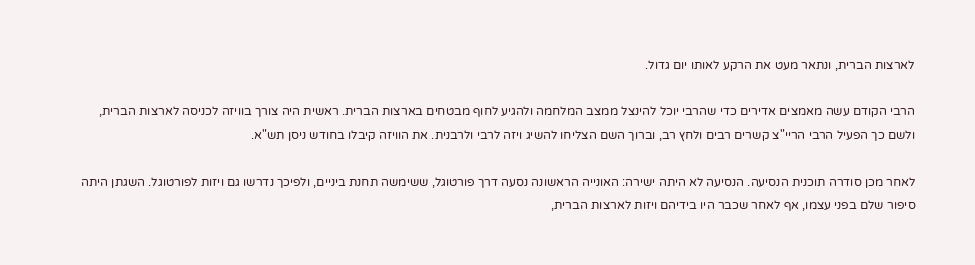לארצות הברית, ונתאר מעט את הרקע לאותו יום גדול.

הרבי הקודם עשה מאמצים אדירים כדי שהרבי יוכל להינצל ממצב המלחמה ולהגיע לחוף מבטחים בארצות הברית. ראשית היה צורך בוויזה לכניסה לארצות הברית, ולשם כך הפעיל הרבי הריי"צ קשרים רבים ולחץ רב, וברוך השם הצליחו להשיג ויזה לרבי ולרבנית. את הוויזה קיבלו בחודש ניסן תש"א.

לאחר מכן סודרה תוכנית הנסיעה. הנסיעה לא היתה ישירה: האונייה הראשונה נסעה דרך פורטוגל, ששימשה תחנת ביניים, ולפיכך נדרשו גם ויזות לפורטוגל. השגתן היתה סיפור שלם בפני עצמו, אף לאחר שכבר היו בידיהם ויזות לארצות הברית,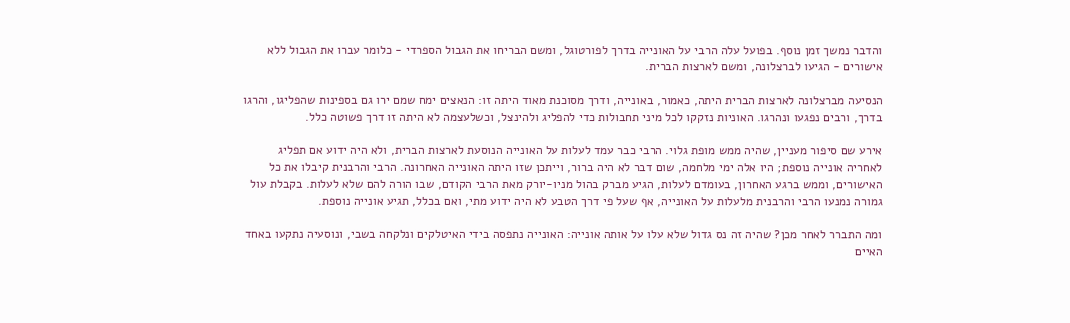והדבר נמשך זמן נוסף. בפועל עלה הרבי על האונייה בדרך לפורטוגל, ומשם הבריחו את הגבול הספרדי - כלומר עברו את הגבול ללא אישורים - הגיעו לברצלונה, ומשם לארצות הברית.

הנסיעה מברצלונה לארצות הברית היתה, כאמור, באונייה, ודרך מסוכנת מאוד היתה זו: הנאצים ימח שמם ירו גם בספינות שהפליגו, והרגו בדרך, ורבים נפגעו ונהרגו. האוניות נזקקו לכל מיני תחבולות כדי להפליג ולהינצל, וכשלעצמה לא היתה זו דרך פשוטה כלל.

אירע שם סיפור מעניין, שהיה ממש מופת גלוי. הרבי כבר עמד לעלות על האונייה הנוסעת לארצות הברית, ולא היה ידוע אם תפליג לאחריה אונייה נוספת; היו אלה ימי מלחמה, שום דבר לא היה ברור, וייתכן שזו היתה האונייה האחרונה. הרבי והרבנית קיבלו את כל האישורים, וממש ברגע האחרון, בעומדם לעלות, הגיע מברק בהול מניו-יורק מאת הרבי הקודם, שבו הורה להם שלא לעלות. בקבלת עול גמורה נמנעו הרבי והרבנית מלעלות על האונייה, אף שעל פי דרך הטבע לא היה ידוע מתי, ואם בכלל, תגיע אונייה נוספת.

ומה התברר לאחר מכן? שהיה זה נס גדול שלא עלו על אותה אונייה: האונייה נתפסה בידי האיטלקים ונלקחה בשבי, ונוסעיה נתקעו באחד האיים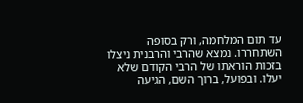עד תום המלחמה, ורק בסופה השתחררו. נמצא שהרבי והרבנית ניצלו בזכות הוראתו של הרבי הקודם שלא יעלו. ובפועל, ברוך השם, הגיעה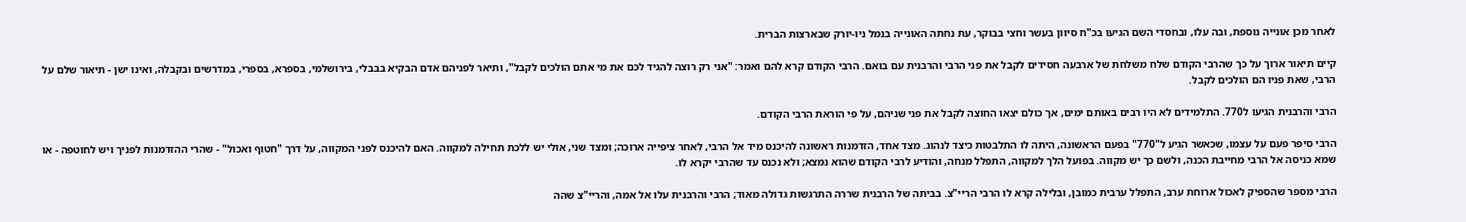לאחר מכן אונייה נוספת, ובה עלו, ובחסדי השם הגיעו בכ"ח סיוון בעשר וחצי בבוקר, עת נחתה האונייה בנמל ניו-יורק שבארצות הברית.

קיים תיאור ארוך על כך שהרבי הקודם שלח משלחת של ארבעה חסידים לקבל את פני הרבי והרבנית עם בואם. הרבי הקודם קרא להם ואמר: "אני רק רוצה להגיד לכם את מי אתם הולכים לקבל", ותיאר לפניהם אדם הבקיא בבבלי, בירושלמי, בספרא, בספרי, במדרשים ובקבלה, ואינו ישן - תיאור שלם על הרבי, שאת פניו הם הולכים לקבל.

הרבי והרבנית הגיעו ל770. התלמידים לא היו רבים באותם ימים, אך כולם יצאו החוצה לקבל את פני שניהם, על פי הוראת הרבי הקודם.

הרבי סיפר פעם על עצמו, שכאשר הגיע ל"770" בפעם הראשונה, היתה לו התלבטות כיצד לנהוג. מצד אחד, הזדמנות ראשונה להיכנס מיד אל הרבי, לאחר ציפייה ארוכה; ומצד שני, אולי יש ללכת תחילה למקווה. האם להיכנס לפני המקווה, על דרך "חטוף ואכול" - שהרי ההזדמנות לפניך ויש לחוטפה - או שמא כניסה אל הרבי מחייבת הכנה, ולשם כך יש מקווה. בפועל הלך למקווה, התפלל מנחה, והודיע לרבי הקודם שהוא נמצא; ולא נכנס עד שהרבי יקרא לו.

הרבי מספר שהספיק לאכול ארוחת ערב, התפלל ערבית כמובן, ובלילה קרא לו הרבי הריי"צ. בביתה של הרבנית שררה התרגשות גדולה מאוד; הרבי והרבנית עלו אל אמה, והריי"צ שהה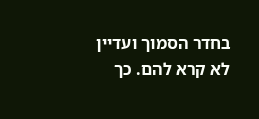בחדר הסמוך ועדיין לא קרא להם. כך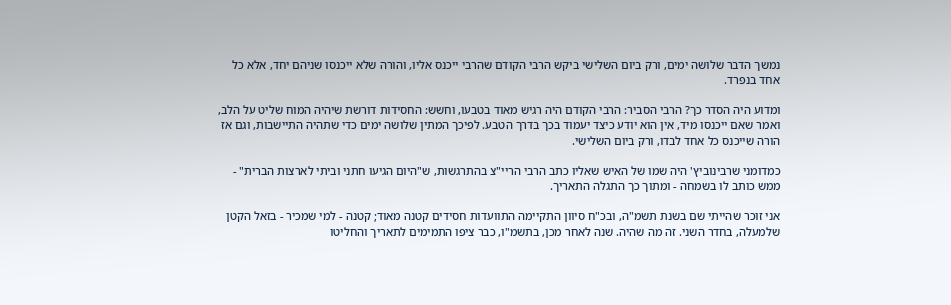נמשך הדבר שלושה ימים, ורק ביום השלישי ביקש הרבי הקודם שהרבי ייכנס אליו, והורה שלא ייכנסו שניהם יחד, אלא כל אחד בנפרד.

ומדוע היה הסדר כך? הרבי הסביר: הרבי הקודם היה רגיש מאוד בטבעו, וחשש: החסידות דורשת שיהיה המוח שליט על הלב, ואמר שאם ייכנסו מיד, אין הוא יודע כיצד יעמוד בכך בדרך הטבע. לפיכך המתין שלושה ימים כדי שתהיה התיישבות, וגם אז הורה שייכנס כל אחד לבדו, ורק ביום השלישי.

כמדומני שרבינוביץ' היה שמו של האיש שאליו כתב הרבי הריי"צ בהתרגשות, ש"היום הגיעו חתני וביתי לארצות הברית" - ממש כותב לו בשמחה - ומתוך כך התגלה התאריך.

אני זוכר שהייתי שם בשנת תשמ"ה, ובכ"ח סיוון התקיימה התוועדות חסידים קטנה מאוד; קטנה - למי שמכיר - בזאל הקטן שלמעלה, בחדר השני. זה מה שהיה. שנה לאחר מכן, בתשמ"ו, כבר ציפו התמימים לתאריך והחליטו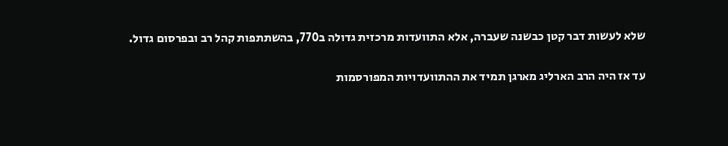שלא לעשות דבר קטן כבשנה שעברה, אלא התוועדות מרכזית גדולה ב770, בהשתתפות קהל רב ובפרסום גדול.

עד אז היה הרב הארליג מארגן תמיד את ההתוועדויות המפורסמות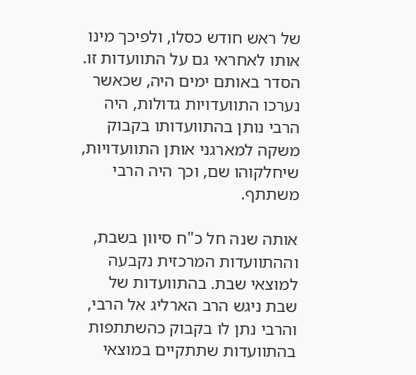של ראש חודש כסלו, ולפיכך מינו אותו לאחראי גם על התוועדות זו. הסדר באותם ימים היה, שכאשר נערכו התוועדויות גדולות, היה הרבי נותן בהתוועדותו בקבוק משקה למארגני אותן התוועדויות, שיחלקוהו שם, וכך היה הרבי משתתף.

אותה שנה חל כ"ח סיוון בשבת, וההתוועדות המרכזית נקבעה למוצאי שבת. בהתוועדות של שבת ניגש הרב הארליג אל הרבי, והרבי נתן לו בקבוק כהשתתפות בהתוועדות שתתקיים במוצאי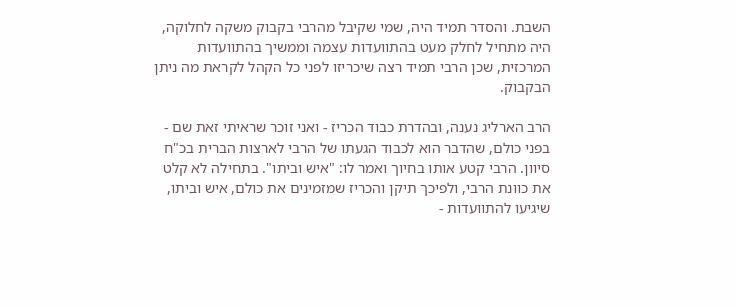השבת. והסדר תמיד היה, שמי שקיבל מהרבי בקבוק משקה לחלוקה, היה מתחיל לחלק מעט בהתוועדות עצמה וממשיך בהתוועדות המרכזית, שכן הרבי תמיד רצה שיכריזו לפני כל הקהל לקראת מה ניתן הבקבוק.

הרב הארליג נענה, ובהדרת כבוד הכריז - ואני זוכר שראיתי זאת שם - בפני כולם, שהדבר הוא לכבוד הגעתו של הרבי לארצות הברית בכ"ח סיוון. הרבי קטע אותו בחיוך ואמר לו: "איש וביתו". בתחילה לא קלט את כוונת הרבי, ולפיכך תיקן והכריז שמזמינים את כולם, איש וביתו, שיגיעו להתוועדות -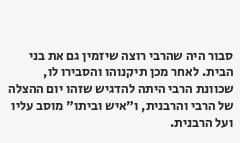סבור היה שהרבי רוצה שיזמין גם את בני הבית. לאחר מכן תיקנוהו והסבירו לו, שכוונת הרבי היתה להדגיש שזהו יום ההצלה של הרבי והרבנית, ו"איש וביתו" מוסב עליו ועל הרבנית.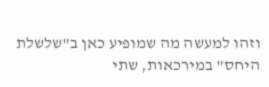וזהו למעשה מה שמופיע כאן ב"שלשלת היחס" במירכאות, שתי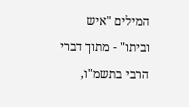המילים "איש וביתו" - מתוך דברי הרבי בתשמ"ו,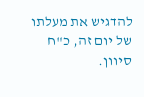להדגיש את מעלתו של יום זה, כ"ח סיוון.